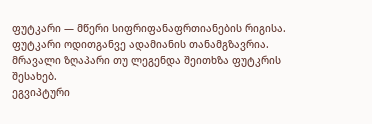ფუტკარი — მწერი სიფრიფანაფრთიანების რიგისა. ფუტკარი ოდითგანვე ადამიანის თანამგზავრია. მრავალი ზღაპარი თუ ლეგენდა შეითხზა ფუტკრის შესახებ.
ეგვიპტური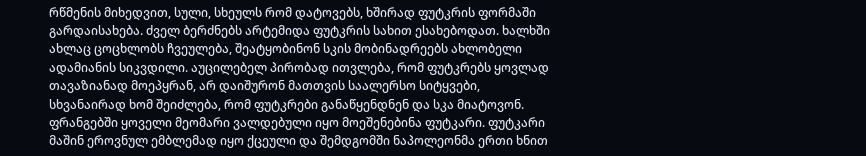რწმენის მიხედვით, სული, სხეულს რომ დატოვებს, ხშირად ფუტკრის ფორმაში გარდაისახება. ძველ ბერძნებს არტემიდა ფუტკრის სახით ესახებოდათ. ხალხში ახლაც ცოცხლობს ჩვეულება, შეატყობინონ სკის მობინადრეებს ახლობელი ადამიანის სიკვდილი. აუცილებელ პირობად ითვლება, რომ ფუტკრებს ყოვლად თავაზიანად მოეპყრან, არ დაიშურონ მათთვის საალერსო სიტყვები, სხვანაირად ხომ შეიძლება, რომ ფუტკრები განაწყენდნენ და სკა მიატოვონ.
ფრანგებში ყოველი მეომარი ვალდებული იყო მოეშენებინა ფუტკარი. ფუტკარი მაშინ ეროვნულ ემბლემად იყო ქცეული და შემდგომში ნაპოლეონმა ერთი ხნით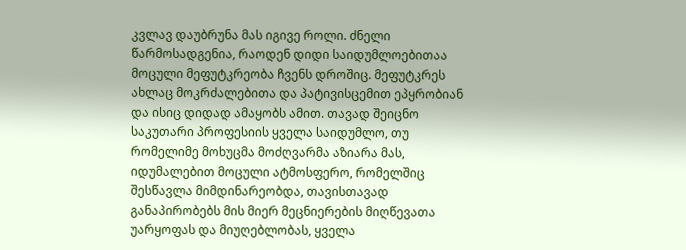კვლავ დაუბრუნა მას იგივე როლი. ძნელი წარმოსადგენია, რაოდენ დიდი საიდუმლოებითაა მოცული მეფუტკრეობა ჩვენს დროშიც. მეფუტკრეს ახლაც მოკრძალებითა და პატივისცემით ეპყრობიან და ისიც დიდად ამაყობს ამით. თავად შეიცნო საკუთარი პროფესიის ყველა საიდუმლო, თუ რომელიმე მოხუცმა მოძღვარმა აზიარა მას, იდუმალებით მოცული ატმოსფერო, რომელშიც შესწავლა მიმდინარეობდა, თავისთავად განაპირობებს მის მიერ მეცნიერების მიღწევათა უარყოფას და მიუღებლობას, ყველა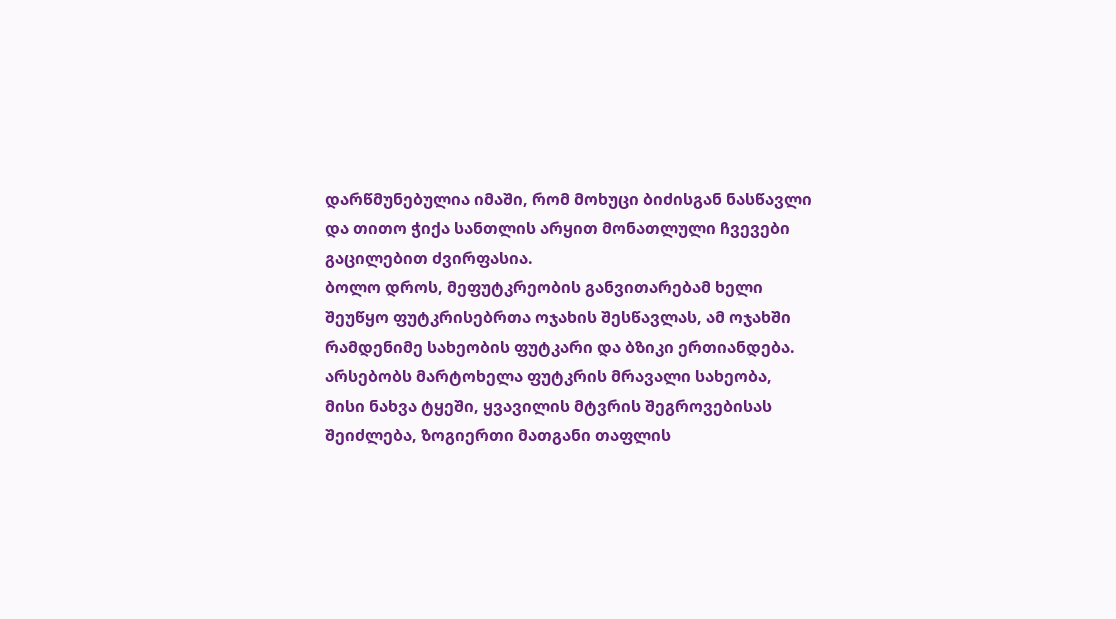დარწმუნებულია იმაში, რომ მოხუცი ბიძისგან ნასწავლი და თითო ჭიქა სანთლის არყით მონათლული ჩვევები გაცილებით ძვირფასია.
ბოლო დროს, მეფუტკრეობის განვითარებამ ხელი შეუწყო ფუტკრისებრთა ოჯახის შესწავლას, ამ ოჯახში რამდენიმე სახეობის ფუტკარი და ბზიკი ერთიანდება. არსებობს მარტოხელა ფუტკრის მრავალი სახეობა, მისი ნახვა ტყეში, ყვავილის მტვრის შეგროვებისას შეიძლება, ზოგიერთი მათგანი თაფლის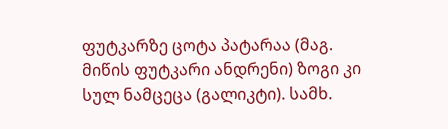ფუტკარზე ცოტა პატარაა (მაგ. მიწის ფუტკარი ანდრენი) ზოგი კი სულ ნამცეცა (გალიკტი). სამხ.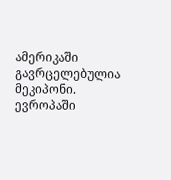ამერიკაში გავრცელებულია მეკიპონი. ევროპაში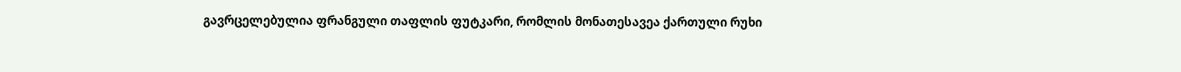გავრცელებულია ფრანგული თაფლის ფუტკარი, რომლის მონათესავეა ქართული რუხი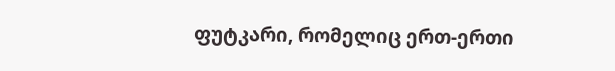ფუტკარი, რომელიც ერთ-ერთი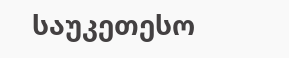საუკეთესო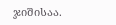ჯიშისაა.